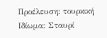Προέλευση: τουρκική
Ιδίωμα: Σταυρί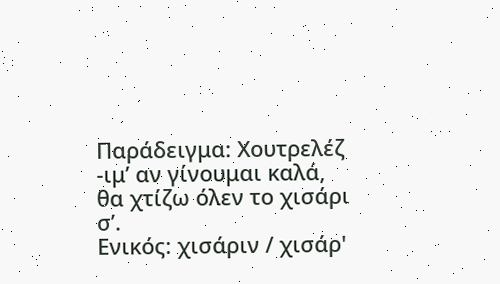Παράδειγμα: Χουτρελέζ -ιμ’ αν γίνουμαι καλά, θα χτίζω όλεν το χισάρι σ’.
Ενικός: χισάριν / χισάρ'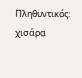Πληθυντικός: χισάρα̤